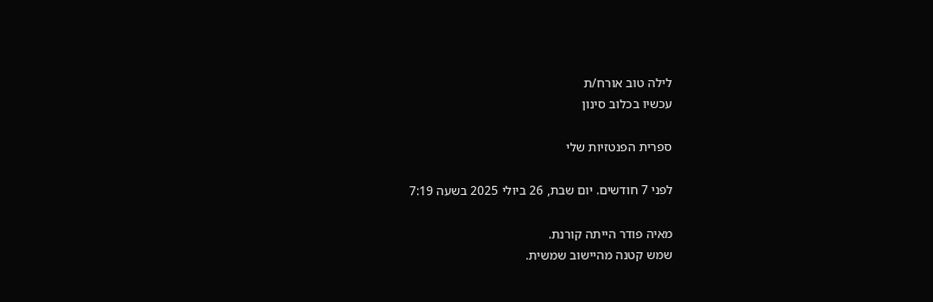לילה טוב אורח/ת
עכשיו בכלוב סינון

ספרית הפנטזיות שלי

לפני 7 חודשים. יום שבת, 26 ביולי 2025 בשעה 7:19

מאיה פודר הייתה קורנת.
שמש קטנה מהיישוב שמשית.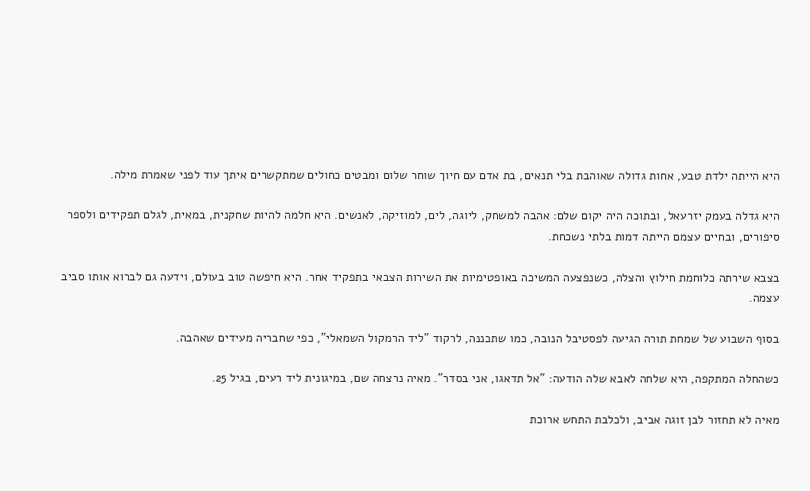היא הייתה ילדת טבע, אחות גדולה שאוהבת בלי תנאים, בת אדם עם חיוך שוחר שלום ומבטים כחולים שמתקשרים איתך עוד לפני שאמרת מילה.

היא גדלה בעמק יזרעאל, ובתוכה היה יקום שלם: אהבה למשחק, ליוגה, לים, למוזיקה, לאנשים. היא חלמה להיות שחקנית, במאית, לגלם תפקידים ולספר סיפורים, ובחיים עצמם הייתה דמות בלתי נשכחת.

בצבא שירתה כלוחמת חילוץ והצלה, כשנפצעה המשיכה באופטימיות את השירות הצבאי בתפקיד אחר. היא חיפשה טוב בעולם, וידעה גם לברוא אותו סביב עצמה.

בסוף השבוע של שמחת תורה הגיעה לפסטיבל הנובה, כמו שתכננה, לרקוד "ליד הרמקול השמאלי", כפי שחבריה מעידים שאהבה.

כשהחלה המתקפה, היא שלחה לאבא שלה הודעה: "אל תדאגו, אני בסדר". מאיה נרצחה שם, במיגונית ליד רעים, בגיל 25.

מאיה לא תחזור לבן זוגה אביב, ולכלבת התחש ארוכת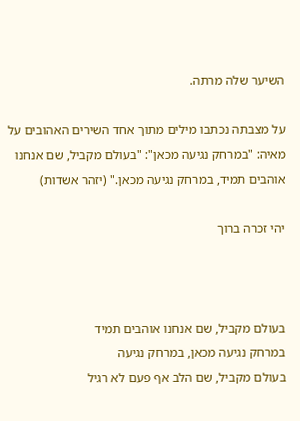השיער שלה מרתה.

על מצבתה נכתבו מילים מתוך אחד השירים האהובים על מאיה: "במרחק נגיעה מכאן": "בעולם מקביל, שם אנחנו אוהבים תמיד, במרחק נגיעה מכאן." (יזהר אשדות)

יהי זכרה ברוך



בעולם מקביל, שם אנחנו אוהבים תמיד
במרחק נגיעה מכאן, במרחק נגיעה
בעולם מקביל, שם הלב אף פעם לא רגיל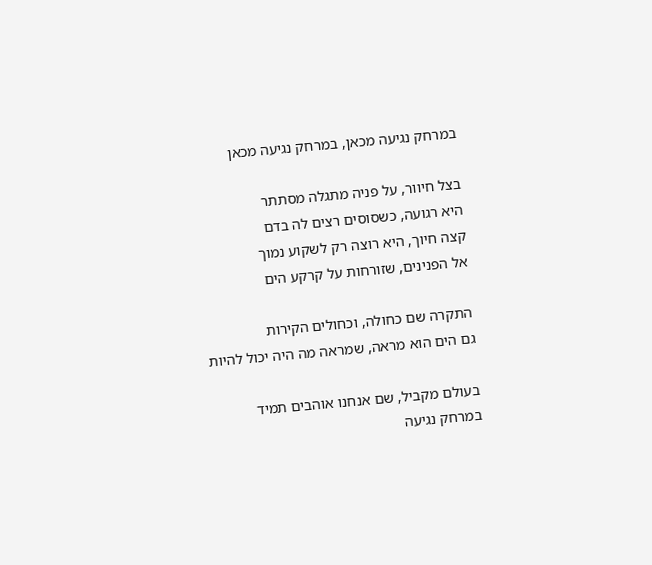במרחק נגיעה מכאן, במרחק נגיעה מכאן

בצל חיוור, על פניה מתגלה מסתתר
היא רגועה, כשסוסים רצים לה בדם
קצה חיוך, היא רוצה רק לשקוע נמוך
אל הפנינים, שזורחות על קרקע הים

התקרה שם כחולה, וכחולים הקירות
גם הים הוא מראה, שמראה מה היה יכול להיות

בעולם מקביל, שם אנחנו אוהבים תמיד
במרחק נגיעה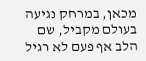מכאן, במרחק נגיעה
בעולם מקביל, שם הלב אף פעם לא רגיל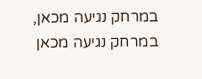במרחק נגיעה מכאן, במרחק נגיעה מכאן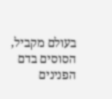בעולם מקביל, הסוסים בדם
הפנינים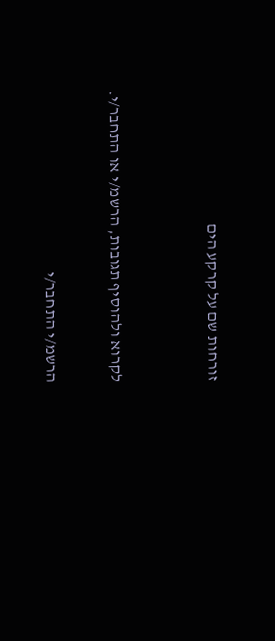זורחות שם על קרקע הים


לקרוא ולהוסיף תגובות, הרשמ/י או התחבר/י.

הרשמ/י התחבר/י